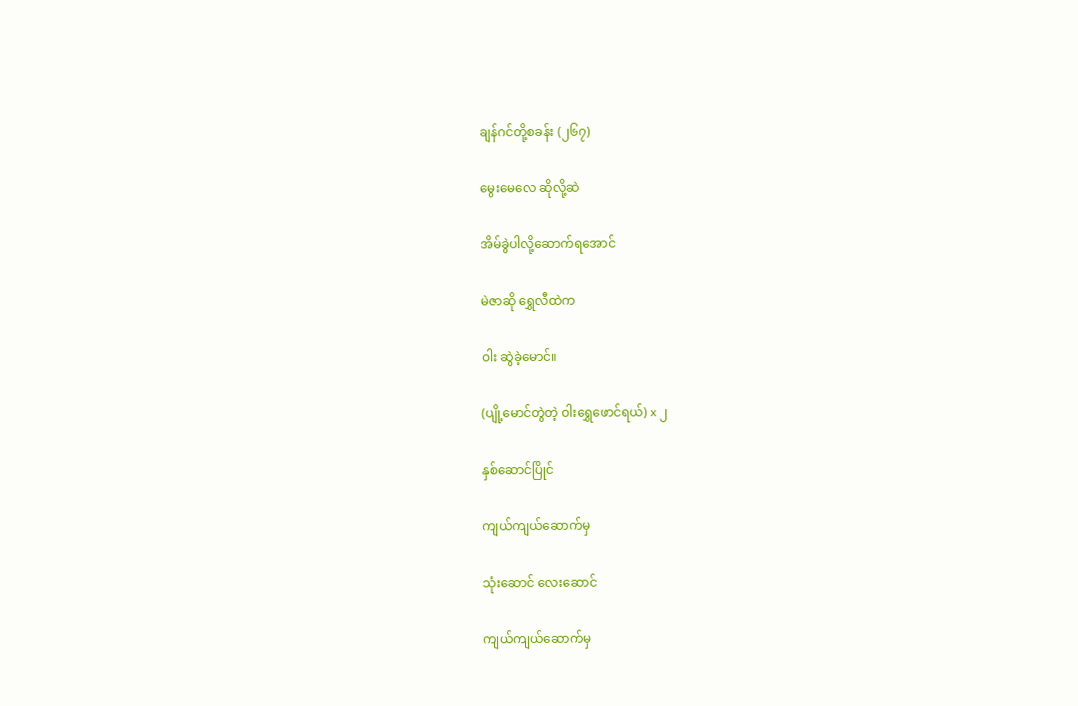ချန်ဂင်တို့စခန်း (၂၆၇)

မွေးမေလေ ဆိုလို့ဆဲ

အိမ်ခွဲပါလို့ဆောက်ရအောင်

မဲဇာဆို ရွှေလီထဲက

ဝါး ဆွဲခဲ့မောင်။

(ပျို့မောင်တွဲတဲ့ ဝါးရွှေဖောင်ရယ်) x ၂

နှစ်ဆောင်ပြိုင်

ကျယ်ကျယ်ဆောက်မှ

သုံးဆောင် လေးဆောင်

ကျယ်ကျယ်ဆောက်မှ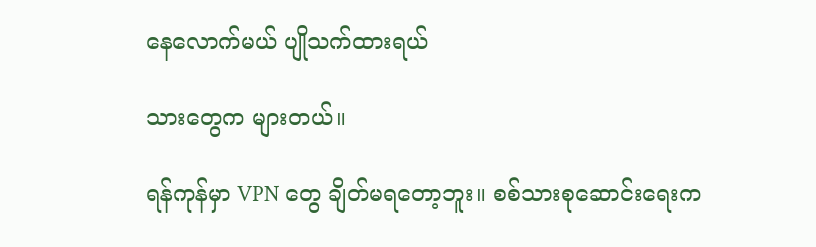နေလောက်မယ် ပျိုသက်ထားရယ်

သားတွေက များတယ်။

ရန်ကုန်မှာ VPN တွေ ချိတ်မရတော့ဘူး။ စစ်သားစုဆောင်းရေးက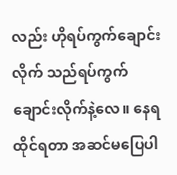လည်း ဟိုရပ်ကွက်ချောင်းလိုက် သည်ရပ်ကွက် ချောင်းလိုက်နဲ့လေ။ နေရထိုင်ရတာ အဆင်မပြေပါ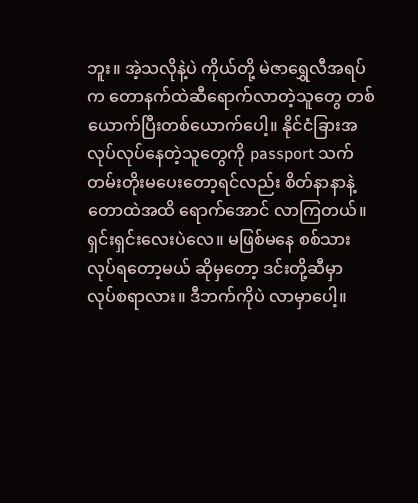ဘူး။ အဲ့သလိုနဲ့ပဲ ကိုယ်တို့ မဲဇာရွှေလီအရပ်က တောနက်ထဲဆီရောက်လာတဲ့သူတွေ တစ်ယောက်ပြီးတစ်ယောက်ပေါ့။ နိုင်ငံခြားအလုပ်လုပ်နေတဲ့သူတွေကို passport သက်တမ်းတိုးမပေးတော့ရင်လည်း စိတ်နာနာနဲ့ တောထဲအထိ ရောက်အောင် လာကြတယ်။ ရှင်းရှင်းလေးပဲလေ။ မဖြစ်မနေ စစ်သားလုပ်ရတော့မယ် ဆိုမှတော့ ဒင်းတို့ဆီမှာ လုပ်စရာလား။ ဒီဘက်ကိုပဲ လာမှာပေါ့။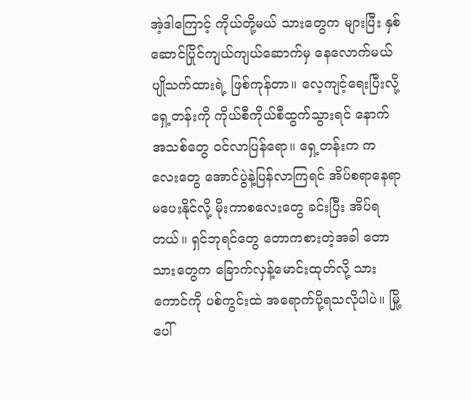အဲ့ဒါကြောင့် ကိုယ်တို့မယ် သားတွေက များပြီး နှစ်ဆောင်ပြိုင်ကျယ်ကျယ်ဆောက်မှ နေလောက်မယ် ပျိုသက်ထားရဲ့ ဖြစ်ကုန်တာ။ လေ့ကျင့်ရေးပြီးလို့ ရှေ့တန်းကို ကိုယ်စီကိုယ်စီထွက်သွားရင် နောက်အသစ်တွေ ဝင်လာပြန်ရော။ ရှေ့တန်းက ကလေးတွေ အောင်ပွဲနဲ့ပြန်လာကြရင် အိပ်စရာနေရာ မပေးနိုင်လို့ မိုးကာစလေးတွေ ခင်းပြီး အိပ်ရတယ်။ ရှင်ဘုရင်တွေ တောကစားတဲ့အခါ တောသားတွေက ခြောက်လှန့်မောင်းထုတ်လို့ သားကောင်ကို ပစ်ကွင်းထဲ အရောက်ပို့ရသလိုပါပဲ။ မြို့ပေါ်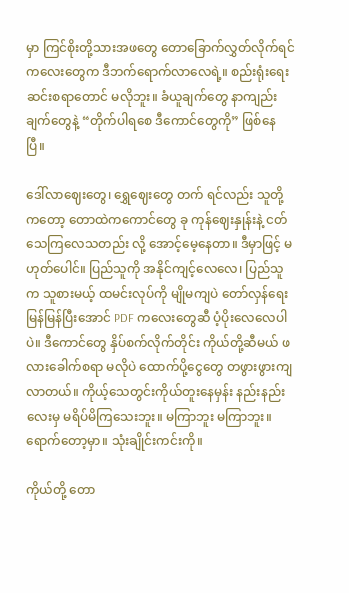မှာ ကြင်စိုးတို့သားအဖတွေ တောခြောက်လွှတ်လိုက်ရင် ကလေးတွေက ဒီဘက်ရောက်လာလေရဲ့။ စည်းရုံးရေးဆင်းစရာတောင် မလိုဘူး။ ခံယူချက်တွေ နာကျည်းချက်တွေနဲ့ “တိုက်ပါရစေ ဒီကောင်တွေကို” ဖြစ်နေပြီ။

ဒေါ်လာဈေးတွေ၊ ရွှေဈေးတွေ တက် ရင်လည်း သူတို့ကတော့ တောထဲကကောင်တွေ ခု ကုန်ဈေးနှုန်းနဲ့ ငတ်သေကြလေသတည်း လို့ အောင့်မေ့နေတာ။ ဒီမှာဖြင့် မဟုတ်ပေါင်။ ပြည်သူကို အနိုင်ကျင့်လေလေ၊ ပြည်သူက သူစားမယ့် ထမင်းလုပ်ကို မျိုမကျပဲ တော်လှန်ရေး မြန်မြန်ပြီးအောင် PDF ကလေးတွေဆီ ပံ့ပိုးလေလေပါပဲ။ ဒီကောင်တွေ နှိပ်စက်လိုက်တိုင်း ကိုယ်တို့ဆီမယ် ဖလားခေါက်စရာ မလိုပဲ ထောက်ပို့ငွေတွေ တဖွားဖွားကျလာတယ်။ ကိုယ့်သေတွင်းကိုယ်တူးနေမှန်း နည်းနည်းလေးမှ မရိပ်မိကြသေးဘူး။ မကြာဘူး မကြာဘူး။ ရောက်တော့မှာ။ သုံးချိုင်းကင်းကို။

ကိုယ်တို့ တော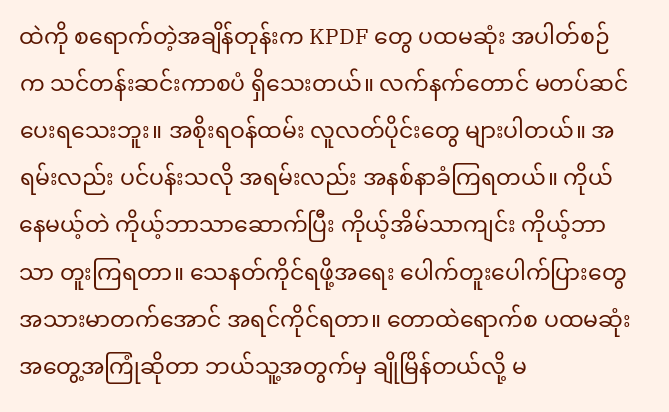ထဲကို စရောက်တဲ့အချိန်တုန်းက KPDF တွေ ပထမဆုံး အပါတ်စဉ်က သင်တန်းဆင်းကာစပံ ရှိသေးတယ်။ လက်နက်တောင် မတပ်ဆင်ပေးရသေးဘူး။ အစိုးရဝန်ထမ်း လူလတ်ပိုင်းတွေ များပါတယ်။ အရမ်းလည်း ပင်ပန်းသလို အရမ်းလည်း အနစ်နာခံကြရတယ်။ ကိုယ်နေမယ့်တဲ ကိုယ့်ဘာသာဆောက်ပြီး ကိုယ့်အိမ်သာကျင်း ကိုယ့်ဘာသာ တူးကြရတာ။ သေနတ်ကိုင်ရဖို့အရေး ပေါက်တူးပေါက်ပြားတွေ အသားမာတက်အောင် အရင်ကိုင်ရတာ။ တောထဲရောက်စ ပထမဆုံးအတွေ့အကြုံဆိုတာ ဘယ်သူ့အတွက်မှ ချိုမြိန်တယ်လို့ မ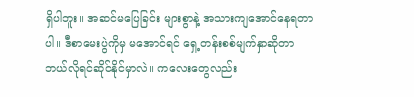ရှိပါဘူး။ အဆင်မပြေခြင်း များစွာနဲ့ အသားကျအောင်နေရတာပါ။ ဒီစာမေးပွဲကိုမှ မအောင်ရင် ရှေ့တန်းစစ်မျက်နှာဆိုတာ ဘယ်လိုရင်ဆိုင်နိုင်မှာလဲ။ ကလေးတွေလည်း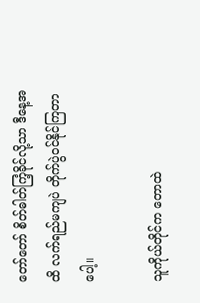တော်တော် စိတ်ဓါတ်ကြံ့ခိုင်လို့သာ ဒီနေ့အထိ လက်ရည်မကျပဲ တိုက်ပွဲဝင်နိုင်ကြတာပေါ့။

သူကိုယ်တိုင်က တောထဲ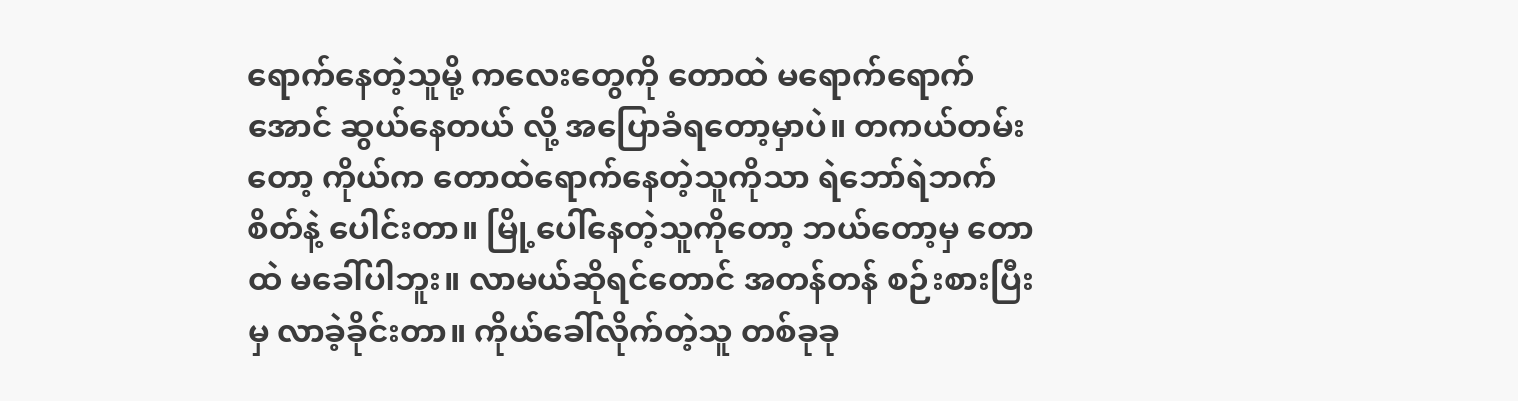ရောက်နေတဲ့သူမို့ ကလေးတွေကို တောထဲ မရောက်ရောက်အောင် ဆွယ်နေတယ် လို့ အပြောခံရတော့မှာပဲ။ တကယ်တမ်းတော့ ကိုယ်က တောထဲရောက်နေတဲ့သူကိုသာ ရဲဘော်ရဲဘက်စိတ်နဲ့ ပေါင်းတာ။ မြို့ပေါ်နေတဲ့သူကိုတော့ ဘယ်တော့မှ တောထဲ မခေါ်ပါဘူး။ လာမယ်ဆိုရင်တောင် အတန်တန် စဉ်းစားပြီးမှ လာခဲ့ခိုင်းတာ။ ကိုယ်ခေါ်လိုက်တဲ့သူ တစ်ခုခု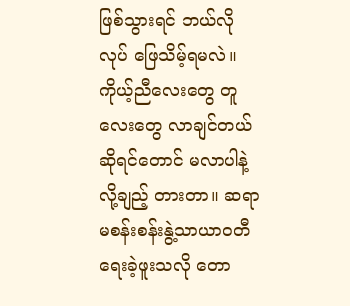ဖြစ်သွားရင် ဘယ်လိုလုပ် ဖြေသိမ့်ရမလဲ။ ကိုယ့်ညီလေးတွေ တူလေးတွေ လာချင်တယ် ဆိုရင်တောင် မလာပါနဲ့ လို့ချည့် တားတာ။ ဆရာမစန်းစန်းနွဲ့သာယာဝတီ ရေးခဲ့ဖူးသလို တော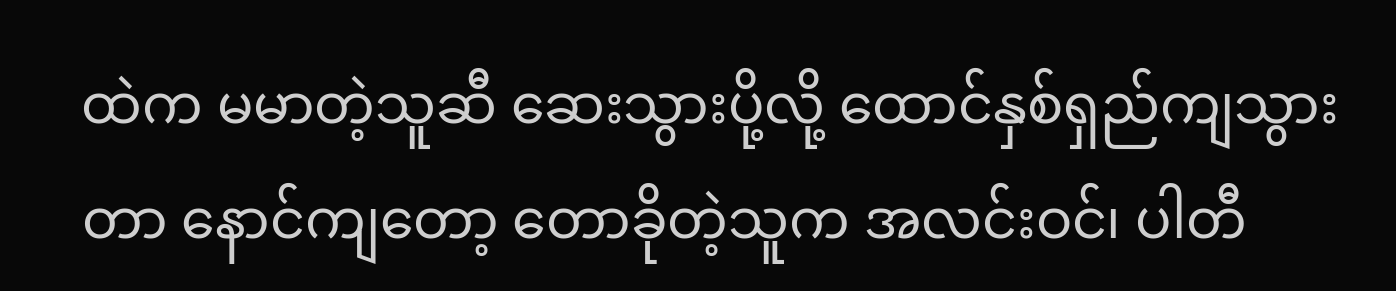ထဲက မမာတဲ့သူဆီ ဆေးသွားပို့လို့ ထောင်နှစ်ရှည်ကျသွားတာ နောင်ကျတော့ တောခိုတဲ့သူက အလင်းဝင်၊ ပါတီ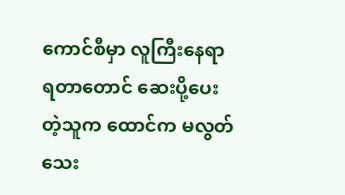ကောင်စီမှာ လူကြီးနေရာရတာတောင် ဆေးပို့ပေးတဲ့သူက ထောင်က မလွတ်သေး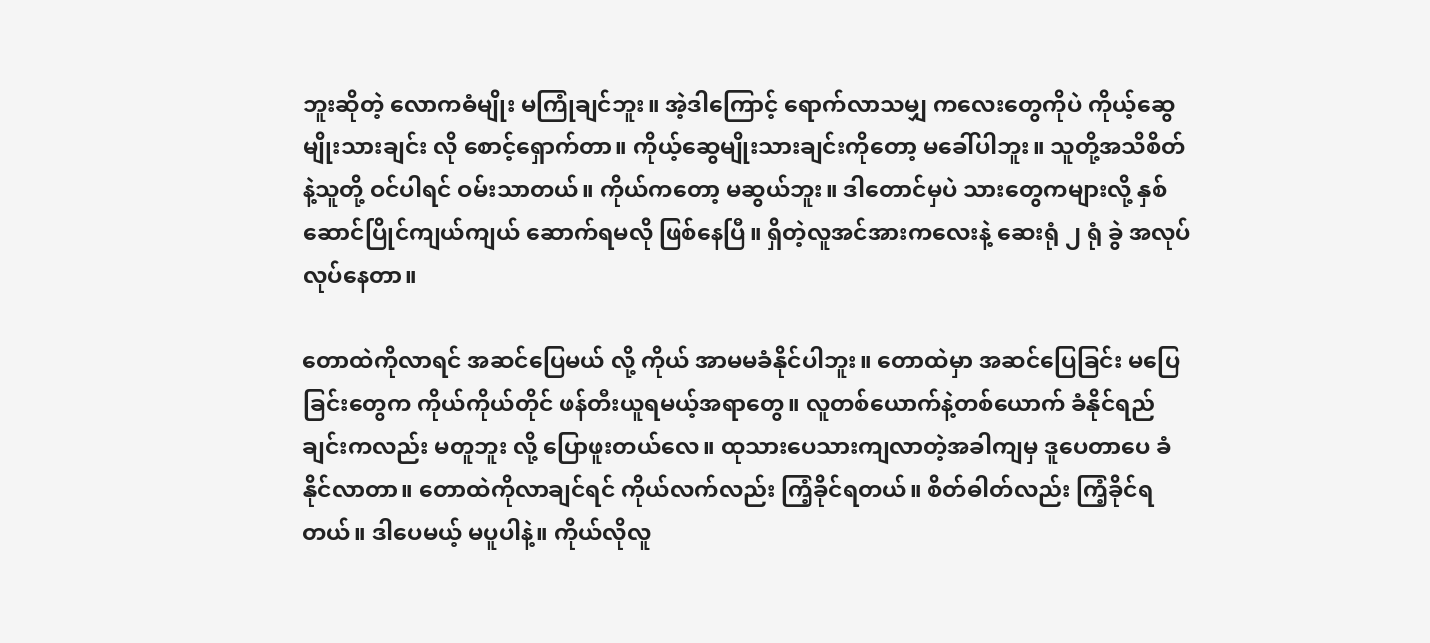ဘူးဆိုတဲ့ လောကဓံမျိုး မကြုံချင်ဘူး။ အဲ့ဒါကြောင့် ရောက်လာသမျှ ကလေးတွေကိုပဲ ကိုယ့်ဆွေမျိုးသားချင်း လို စောင့်ရှောက်တာ။ ကိုယ့်ဆွေမျိုးသားချင်းကိုတော့ မခေါ်ပါဘူး။ သူတို့အသိစိတ်နဲ့သူတို့ ဝင်ပါရင် ဝမ်းသာတယ်။ ကိုယ်ကတော့ မဆွယ်ဘူး။ ဒါတောင်မှပဲ သားတွေကများလို့ နှစ်ဆောင်ပြိုင်ကျယ်ကျယ် ဆောက်ရမလို ဖြစ်နေပြီ။ ရှိတဲ့လူအင်အားကလေးနဲ့ ဆေးရုံ ၂ ရုံ ခွဲ အလုပ်လုပ်နေတာ။

တောထဲကိုလာရင် အဆင်ပြေမယ် လို့ ကိုယ် အာမမခံနိုင်ပါဘူး။ တောထဲမှာ အဆင်ပြေခြင်း မပြေခြင်းတွေက ကိုယ်ကိုယ်တိုင် ဖန်တီးယူရမယ့်အရာတွေ။ လူတစ်ယောက်နဲ့တစ်ယောက် ခံနိုင်ရည်ချင်းကလည်း မတူဘူး လို့ ပြောဖူးတယ်လေ။ ထုသားပေသားကျလာတဲ့အခါကျမှ ဒူပေတာပေ ခံနိုင်လာတာ။ တောထဲကိုလာချင်ရင် ကိုယ်လက်လည်း ကြံ့ခိုင်ရတယ်။ စိတ်ဓါတ်လည်း ကြံ့ခိုင်ရတယ်။ ဒါပေမယ့် မပူပါနဲ့။ ကိုယ်လိုလူ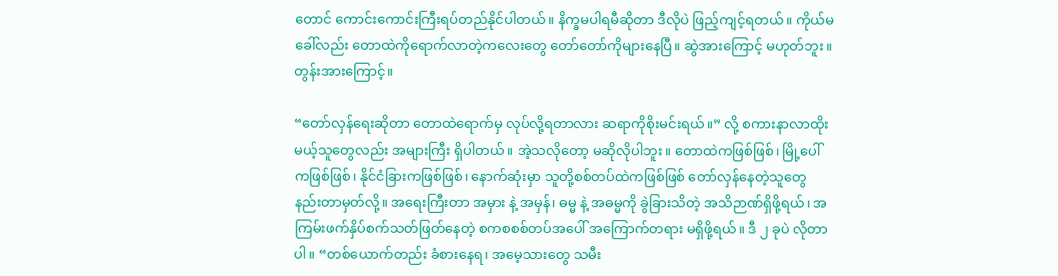တောင် ကောင်းကောင်းကြီးရပ်တည်နိုင်ပါတယ်။ နိက္ခမပါရမီဆိုတာ ဒီလိုပဲ ဖြည့်ကျင့်ရတယ်။ ကိုယ်မခေါ်လည်း တောထဲကိုရောက်လာတဲ့ကလေးတွေ တော်တော်ကိုများနေပြီ။ ဆွဲအားကြောင့် မဟုတ်ဘူး။ တွန်းအားကြောင့်။

“တော်လှန်ရေးဆိုတာ တောထဲရောက်မှ လုပ်လို့ရတာလား ဆရာကိုစိုးမင်းရယ်။” လို့ စကားနာလာထိုးမယ့်သူတွေလည်း အများကြီး ရှိပါတယ်။ အဲ့သလိုတော့ မဆိုလိုပါဘူး။ တောထဲကဖြစ်ဖြစ်၊ မြို့ပေါ်ကဖြစ်ဖြစ်၊ နိုင်ငံခြားကဖြစ်ဖြစ်၊ နောက်ဆုံးမှာ သူတို့စစ်တပ်ထဲကဖြစ်ဖြစ် တော်လှန်နေတဲ့သူတွေ နည်းတာမှတ်လို့။ အရေးကြီးတာ အမှား နဲ့ အမှန်၊ ဓမ္မ နဲ့ အဓမ္မကို ခွဲခြားသိတဲ့ အသိဉာဏ်ရှိဖို့ရယ်၊ အကြမ်းဖက်နှိပ်စက်သတ်ဖြတ်နေတဲ့ စကစစစ်တပ်အပေါ် အကြောက်တရား မရှိဖို့ရယ်။ ဒီ ၂ ခုပဲ လိုတာပါ။ “တစ်ယောက်တည်း ခံစားနေရ၊ အမေ့သားတွေ သမီး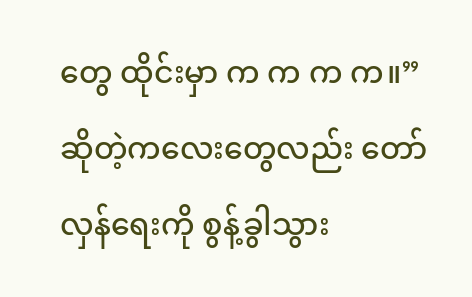တွေ ထိုင်းမှာ က က က က။” ဆိုတဲ့ကလေးတွေလည်း တော်လှန်ရေးကို စွန့်ခွါသွား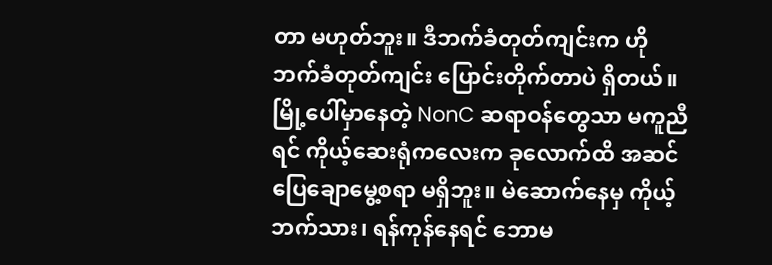တာ မဟုတ်ဘူး။ ဒီဘက်ခံတုတ်ကျင်းက ဟိုဘက်ခံတုတ်ကျင်း ပြောင်းတိုက်တာပဲ ရှိတယ်။ မြို့ပေါ်မှာနေတဲ့ NonC ဆရာဝန်တွေသာ မကူညီရင် ကိုယ့်ဆေးရုံကလေးက ခုလောက်ထိ အဆင်ပြေချောမွေ့စရာ မရှိဘူး။ မဲဆောက်နေမှ ကိုယ့်ဘက်သား၊ ရန်ကုန်နေရင် ဘောမ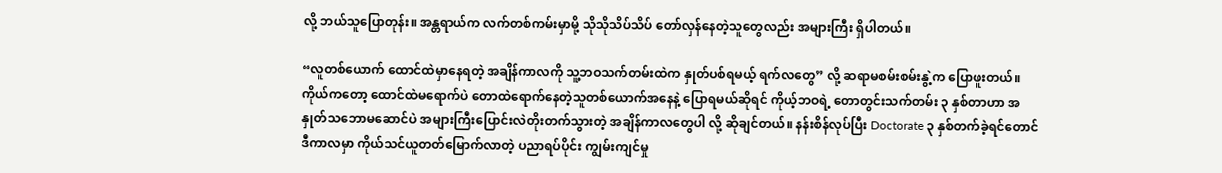လို့ ဘယ်သူပြောတုန်း။ အန္တရာယ်က လက်တစ်ကမ်းမှာမို့ သိုသိုသိပ်သိပ် တော်လှန်နေတဲ့သူတွေလည်း အများကြီး ရှိပါတယ်။

“လူတစ်ယောက် ထောင်ထဲမှာနေရတဲ့ အချိန်ကာလကို သူ့ဘဝသက်တမ်းထဲက နှုတ်ပစ်ရမယ့် ရက်လတွေ” လို့ ဆရာမစမ်းစမ်းနွဲ့က ပြောဖူးတယ်။ ကိုယ်ကတော့ ထောင်ထဲမရောက်ပဲ တောထဲရောက်နေတဲ့သူတစ်ယောက်အနေနဲ့ ပြောရမယ်ဆိုရင် ကိုယ့်ဘဝရဲ့ တောတွင်းသက်တမ်း ၃ နှစ်တာဟာ အနှုတ်သဘောမဆောင်ပဲ အများကြီးပြောင်းလဲတိုးတက်သွားတဲ့ အချိန်ကာလတွေပါ လို့ ဆိုချင်တယ်။ နန်းစိန်လုပ်ပြီး Doctorate ၃ နှစ်တက်ခဲ့ရင်တောင် ဒီကာလမှာ ကိုယ်သင်ယူတတ်မြောက်လာတဲ့ ပညာရပ်ပိုင်း ကျွမ်းကျင်မှု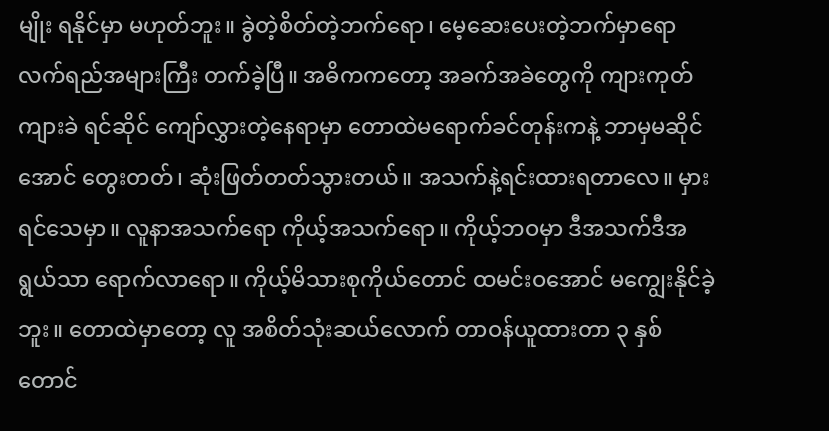မျိုး ရနိုင်မှာ မဟုတ်ဘူး။ ခွဲတဲ့စိတ်တဲ့ဘက်ရော၊ မေ့ဆေးပေးတဲ့ဘက်မှာရော လက်ရည်အများကြီး တက်ခဲ့ပြီ။ အဓိကကတော့ အခက်အခဲတွေကို ကျားကုတ်ကျားခဲ ရင်ဆိုင် ကျော်လွှားတဲ့နေရာမှာ တောထဲမရောက်ခင်တုန်းကနဲ့ ဘာမှမဆိုင်အောင် တွေးတတ်၊ ဆုံးဖြတ်တတ်သွားတယ်။ အသက်နဲ့ရင်းထားရတာလေ။ မှားရင်သေမှာ။ လူနာအသက်ရော ကိုယ့်အသက်ရော။ ကိုယ့်ဘဝမှာ ဒီအသက်ဒီအရွယ်သာ ရောက်လာရော။ ကိုယ့်မိသားစုကိုယ်တောင် ထမင်းဝအောင် မကျွေးနိုင်ခဲ့ဘူး။ တောထဲမှာတော့ လူ အစိတ်သုံးဆယ်လောက် တာဝန်ယူထားတာ ၃ နှစ်တောင်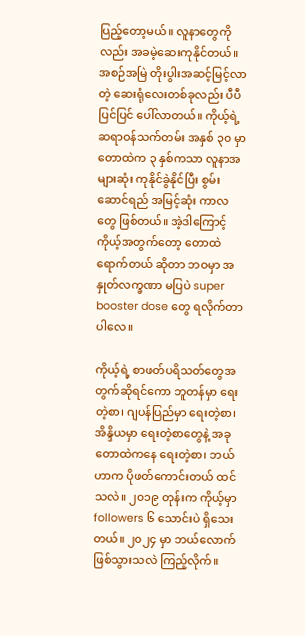ပြည့်တော့မယ်။ လူနာတွေကိုလည်း အခမဲ့ဆေးကုနိုင်တယ်။ အစဉ်အမြဲ တိုးပွါးအဆင့်မြင့်လာတဲ့ ဆေးရုံလေးတစ်ခုလည်း ပီပီပြင်ပြင် ပေါ်လာတယ်။ ကိုယ့်ရဲ့ဆရာဝန်သက်တမ်း အနှစ် ၃၀ မှာ တောထဲက ၃ နှစ်ကသာ လူနာအများဆုံး ကုနိုင်ခွဲနိုင်ပြီး စွမ်းဆောင်ရည် အမြင့်ဆုံး ကာလတွေ ဖြစ်တယ်။ အဲ့ဒါကြောင့် ကိုယ့်အတွက်တော့ တောထဲရောက်တယ် ဆိုတာ ဘဝမှာ အနှုတ်လက္ခဏာ မပြပဲ super booster dose တွေ ရလိုက်တာပါလေ။

ကိုယ့်ရဲ့ စာဖတ်ပရိသတ်တွေအတွက်ဆိုရင်ကော ဘူတန်မှာ ရေးတဲ့စာ၊ ဂျပန်ပြည်မှာ ရေးတဲ့စာ၊ အိန္ဒိယမှာ ရေးတဲ့စာတွေနဲ့ အခု တောထဲကနေ ရေးတဲ့စာ၊ ဘယ်ဟာက ပိုဖတ်ကောင်းတယ် ထင်သလဲ။ ၂၀၁၉ တုန်းက ကိုယ့်မှာ followers ၆ သောင်းပဲ ရှိသေးတယ်။ ၂၀၂၄ မှာ ဘယ်လောက်ဖြစ်သွားသလဲ ကြည့်လိုက်။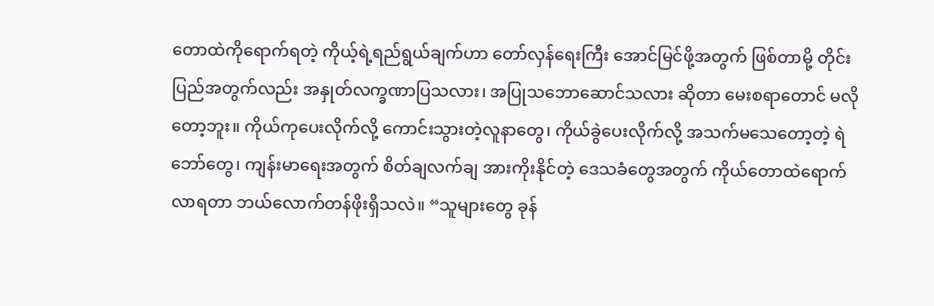တောထဲကိုရောက်ရတဲ့ ကိုယ့်ရဲ့ရည်ရွယ်ချက်ဟာ တော်လှန်ရေးကြီး အောင်မြင်ဖို့အတွက် ဖြစ်တာမို့ တိုင်းပြည်အတွက်လည်း အနှုတ်လက္ခဏာပြသလား၊ အပြုသဘောဆောင်သလား ဆိုတာ မေးစရာတောင် မလိုတော့ဘူး။ ကိုယ်ကုပေးလိုက်လို့ ကောင်းသွားတဲ့လူနာတွေ၊ ကိုယ်ခွဲပေးလိုက်လို့ အသက်မသေတော့တဲ့ ရဲဘော်တွေ၊ ကျန်းမာရေးအတွက် စိတ်ချလက်ချ အားကိုးနိုင်တဲ့ ဒေသခံတွေအတွက် ကိုယ်တောထဲရောက်လာရတာ ဘယ်လောက်တန်ဖိုးရှိသလဲ။ “သူများတွေ ခုန်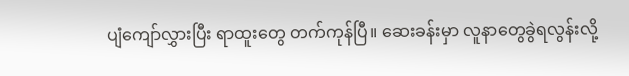ပျံကျော်လွှားပြီး ရာထူးတွေ တက်ကုန်ပြီ။ ဆေးခန်းမှာ လူနာတွေခွဲရလွန်းလို့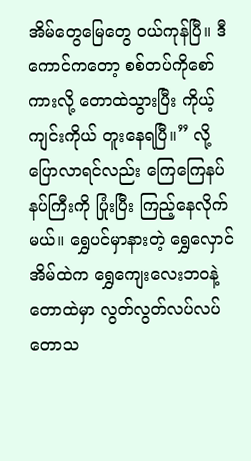အိမ်တွေမြေတွေ ဝယ်ကုန်ပြီ။ ဒီကောင်ကတော့ စစ်တပ်ကိုစော်ကားလို့ တောထဲသွားပြီး ကိုယ့်ကျင်းကိုယ် တူးနေရပြီ။” လို့ ပြောလာရင်လည်း ကြေကြေနပ်နပ်ကြီးကို ပြုံးပြီး ကြည့်နေလိုက်မယ်။ ရွှေပင်မှာနားတဲ့ ရွှေလှောင်အိမ်ထဲက ရွှေကျေးလေးဘဝနဲ့ တောထဲမှာ လွတ်လွတ်လပ်လပ် တောသ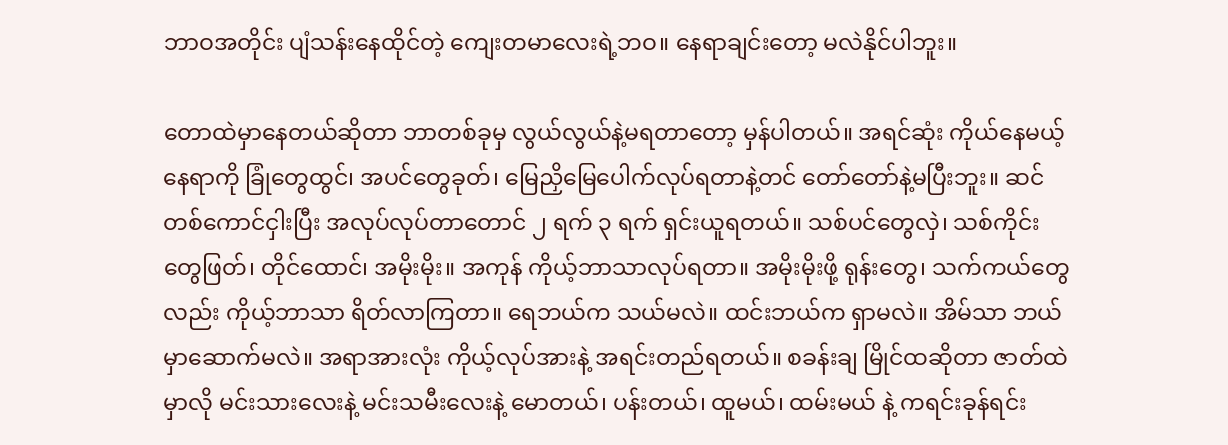ဘာဝအတိုင်း ပျံသန်းနေထိုင်တဲ့ ကျေးတမာလေးရဲ့ဘဝ။ နေရာချင်းတော့ မလဲနိုင်ပါဘူး။

တောထဲမှာနေတယ်ဆိုတာ ဘာတစ်ခုမှ လွယ်လွယ်နဲ့မရတာတော့ မှန်ပါတယ်။ အရင်ဆုံး ကိုယ်နေမယ့်နေရာကို ခြုံတွေထွင်၊ အပင်တွေခုတ်၊ မြေညှိမြေပေါက်လုပ်ရတာနဲ့တင် တော်တော်နဲ့မပြီးဘူး။ ဆင်တစ်ကောင်ငှါးပြီး အလုပ်လုပ်တာတောင် ၂ ရက် ၃ ရက် ရှင်းယူရတယ်။ သစ်ပင်တွေလှဲ၊ သစ်ကိုင်းတွေဖြတ်၊ တိုင်ထောင်၊ အမိုးမိုး။ အကုန် ကိုယ့်ဘာသာလုပ်ရတာ။ အမိုးမိုးဖို့ ရုန်းတွေ၊ သက်ကယ်တွေလည်း ကိုယ့်ဘာသာ ရိတ်လာကြတာ။ ရေဘယ်က သယ်မလဲ။ ထင်းဘယ်က ရှာမလဲ။ အိမ်သာ ဘယ်မှာဆောက်မလဲ။ အရာအားလုံး ကိုယ့်လုပ်အားနဲ့ အရင်းတည်ရတယ်။ စခန်းချ မြိုင်ထဆိုတာ ဇာတ်ထဲမှာလို မင်းသားလေးနဲ့ မင်းသမီးလေးနဲ့ မောတယ်၊ ပန်းတယ်၊ ထူမယ်၊ ထမ်းမယ် နဲ့ ကရင်းခုန်ရင်း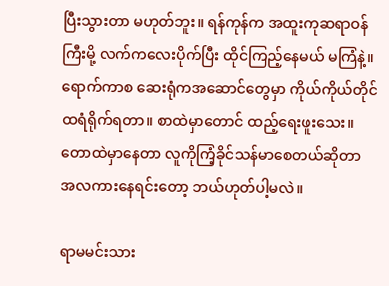ပြီးသွားတာ မဟုတ်ဘူး။ ရန်ကုန်က အထူးကုဆရာဝန်ကြီးမို့ လက်ကလေးပိုက်ပြီး ထိုင်ကြည့်နေမယ် မကြံနဲ့။ ရောက်ကာစ ဆေးရုံကအဆောင်တွေမှာ ကိုယ်ကိုယ်တိုင် ထရံရိုက်ရတာ။ စာထဲမှာတောင် ထည့်ရေးဖူးသေး။ တောထဲမှာနေတာ လူကိုကြံ့ခိုင်သန်မာစေတယ်ဆိုတာ အလကားနေရင်းတော့ ဘယ်ဟုတ်ပါ့မလဲ။

ရာမမင်းသား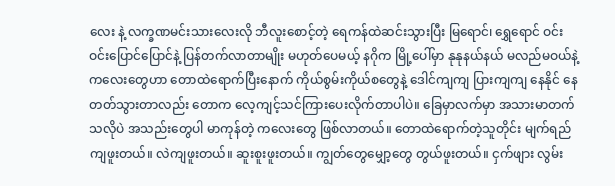လေး နဲ့ လက္ခဏမင်းသားလေးလို ဘီလူးစောင့်တဲ့ ရေကန်ထဲဆင်းသွားပြီး မြရောင်၊ ရွှေရောင် ဝင်းဝင်းပြောင်ပြောင်နဲ့ ပြန်တက်လာတာမျိုး မဟုတ်ပေမယ့် နဂိုက မြို့ပေါ်မှာ နုနုနယ်နယ် မလည်မဝယ်နဲ့ ကလေးတွေဟာ တောထဲရောက်ပြီးနောက် ကိုယ်စွမ်းကိုယ်စတွေနဲ့ ဒေါင်ကျကျ ပြားကျကျ နေနိုင် နေတတ်သွားတာလည်း တောက လေ့ကျင့်သင်ကြားပေးလိုက်တာပါပဲ။ ခြေမှာလက်မှာ အသားမာတက်သလိုပဲ အသည်းတွေပါ မာကုန်တဲ့ ကလေးတွေ ဖြစ်လာတယ်။ တောထဲရောက်တဲ့သူတိုင်း မျက်ရည်ကျဖူးတယ်။ လဲကျဖူးတယ်။ ဆူးစူးဖူးတယ်။ ကျွတ်တွေမျှော့တွေ တွယ်ဖူးတယ်။ ငှက်ဖျား လွမ်း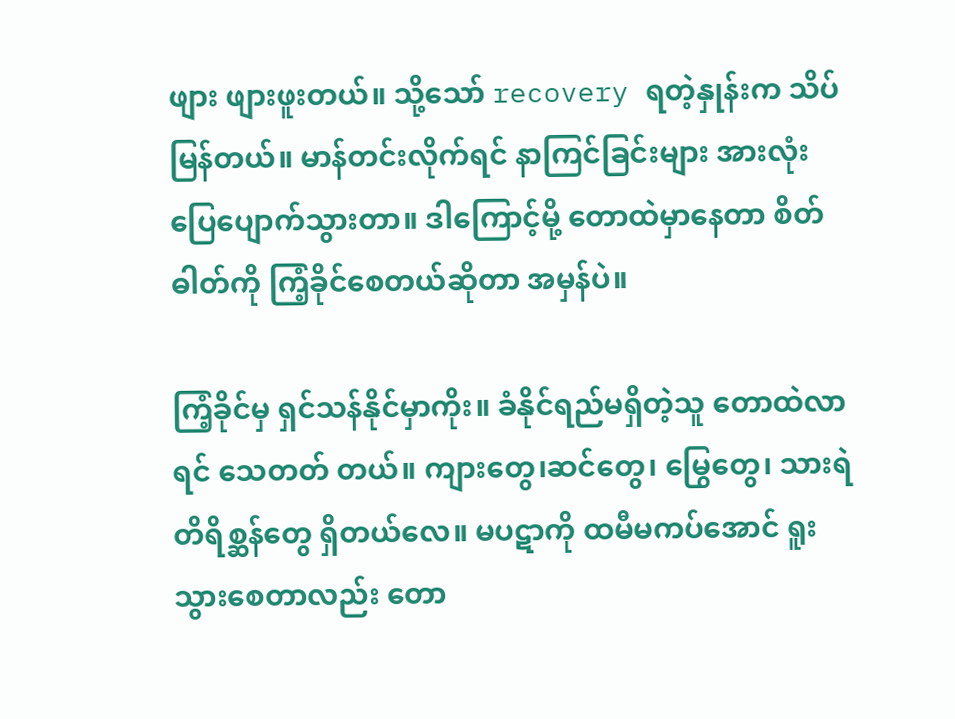ဖျား ဖျားဖူးတယ်။ သို့သော် recovery ရတဲ့နှုန်းက သိပ်မြန်တယ်။ မာန်တင်းလိုက်ရင် နာကြင်ခြင်းများ အားလုံး ပြေပျောက်သွားတာ။ ဒါကြောင့်မို့ တောထဲမှာနေတာ စိတ်ဓါတ်ကို ကြံ့ခိုင်စေတယ်ဆိုတာ အမှန်ပဲ။

ကြံ့ခိုင်မှ ရှင်သန်နိုင်မှာကိုး။ ခံနိုင်ရည်မရှိတဲ့သူ တောထဲလာရင် သေတတ် တယ်။ ကျားတွေ၊ဆင်တွေ၊ မြွေတွေ၊ သားရဲတိရိစ္ဆန်တွေ ရှိတယ်လေ။ မပဋာကို ထမီမကပ်အောင် ရူးသွားစေတာလည်း တော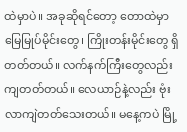ထဲမှာပဲ။ အခုဆိုရင်တော့ တောထဲမှာ မြေမြုပ်မိုင်းတွေ၊ ကြိုးတန်းမိုင်းတွေ ရှိတတ်တယ်။ လက်နက်ကြီးတွေလည်း ကျတတ်တယ်။ လေယာဉ်နဲ့လည်း ဗုံးလာကျဲတတ်သေးတယ်။ မနေ့ကပဲ မြို့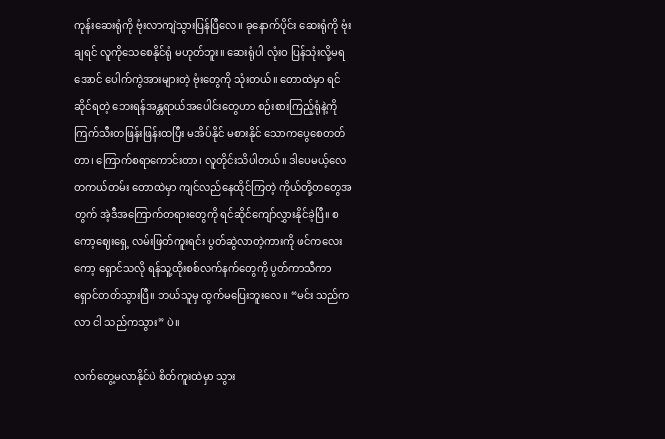ကုန်းဆေးရုံကို ဗုံးလာကျဲသွားပြန်ပြီလေ။ ခုနောက်ပိုင်း ဆေးရုံကို ဗုံးချရင် လူကိုသေစေနိုင်ရုံ မဟုတ်ဘူး။ ဆေးရုံပါ လုံးဝ ပြန်သုံးလို့မရအောင် ပေါက်ကွဲအားများတဲ့ ဗုံးတွေကို သုံးတယ်။ တောထဲမှာ ရင်ဆိုင်ရတဲ့ ဘေးရန်အန္တရာယ်အပေါင်းတွေဟာ စဉ်းစားကြည့်ရုံနဲ့ကို ကြက်သီးတဖြန်းဖြန်းထပြီး မအိပ်နိုင် မစားနိုင် သောကပွေစေတတ်တာ၊ ကြောက်စရာကောင်းတာ၊ လူတိုင်းသိပါတယ်။ ဒါပေမယ့်လေ တကယ်တမ်း တောထဲမှာ ကျင်လည်နေထိုင်ကြတဲ့ ကိုယ်တို့တတွေအတွက် အဲ့ဒီအကြောက်တရားတွေကို ရင်ဆိုင်ကျော်လွှားနိုင်ခဲ့ပြီ။ စကော့ဈေးရှေ့ လမ်းဖြတ်ကူးရင်း ပွတ်ဆွဲလာတဲ့ကားကို ဖင်ကလေးကော့ ရှောင်သလို ရန်သူ့ထိုးစစ်လက်နက်တွေကို ပွတ်ကာသီကာ ရှောင်တတ်သွားပြီ။ ဘယ်သူမှ ထွက်မပြေးဘူးလေ။ “မင်း သည်ကလာ ငါ သည်ကသွား” ပဲ။

လက်တွေ့မလာနိုင်ပဲ စိတ်ကူးထဲမှာ သွား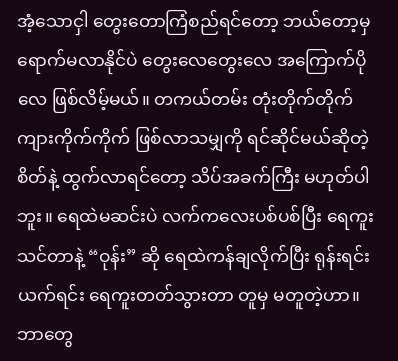အံ့သောငှါ တွေးတောကြံစည်ရင်တော့ ဘယ်တော့မှ ရောက်မလာနိုင်ပဲ တွေးလေတွေးလေ အကြောက်ပိုလေ ဖြစ်လိမ့်မယ်။ တကယ်တမ်း တုံးတိုက်တိုက် ကျားကိုက်ကိုက် ဖြစ်လာသမျှကို ရင်ဆိုင်မယ်ဆိုတဲ့စိတ်နဲ့ ထွက်လာရင်တော့ သိပ်အခက်ကြီး မဟုတ်ပါဘူး။ ရေထဲမဆင်းပဲ လက်ကလေးပစ်ပစ်ပြီး ရေကူးသင်တာနဲ့ “ဝုန်း” ဆို ရေထဲကန်ချလိုက်ပြီး ရုန်းရင်းယက်ရင်း ရေကူးတတ်သွားတာ တူမှ မတူတဲ့ဟာ။ ဘာတွေ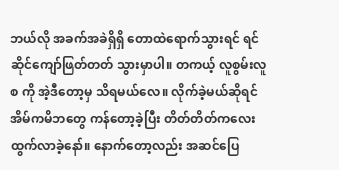ဘယ်လို အခက်အခဲရှိရှိ တောထဲရောက်သွားရင် ရင်ဆိုင်ကျော်ဖြတ်တတ် သွားမှာပါ။ တကယ့် လူစွမ်းလူစ ကို အဲ့ဒီတော့မှ သိရမယ်လေ။ လိုက်ခဲ့မယ်ဆိုရင် အိမ်ကမိဘတွေ ကန်တော့ခဲ့ပြီး တိတ်တိတ်ကလေး ထွက်လာခဲ့နော်။ နောက်တော့လည်း အဆင်ပြေ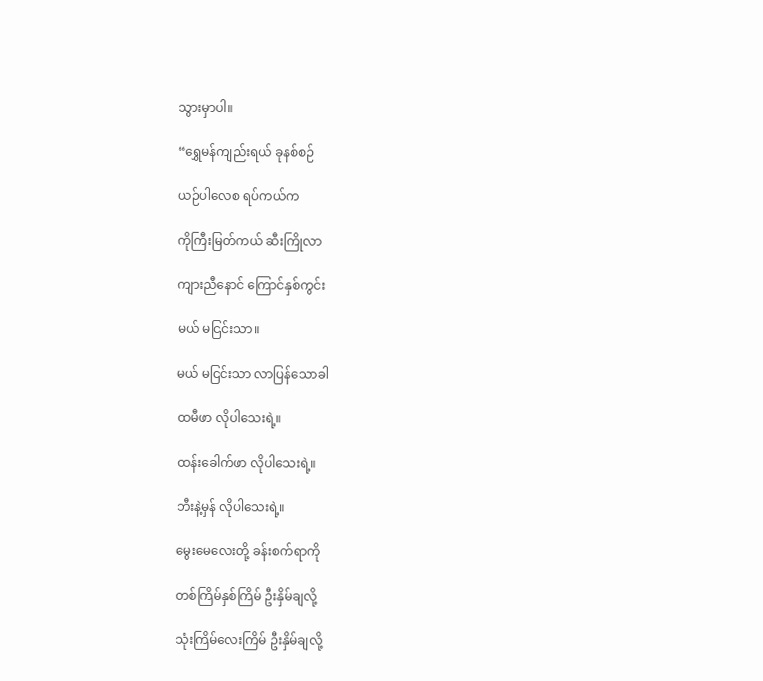သွားမှာပါ။

“ရွှေမန်ကျည်းရယ် ခုနစ်စဉ်

ယဉ်ပါလေစ ရပ်ကယ်က

ကိုကြီးမြတ်ကယ် ဆီးကြိုလာ

ကျားညီနောင် ကြောင်နှစ်ကွင်း

မယ် မငြင်းသာ။

မယ် မငြင်းသာ လာပြန်သောခါ

ထမီဖာ လိုပါသေးရဲ့။

ထန်းခေါက်ဖာ လိုပါသေးရဲ့။

ဘီးနဲ့မှန် လိုပါသေးရဲ့။

မွေးမေလေးတို့ ခန်းစက်ရာကို

တစ်ကြိမ်နှစ်ကြိမ် ဦးနှိမ်ချလို့

သုံးကြိမ်လေးကြိမ် ဦးနှိမ်ချလို့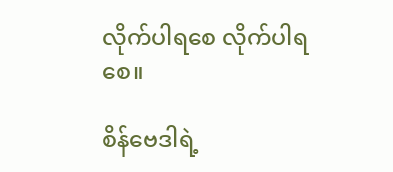လိုက်ပါရစေ လိုက်ပါရစေ။

စိန်ဗေဒါရဲ့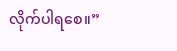လိုက်ပါရစေ။”